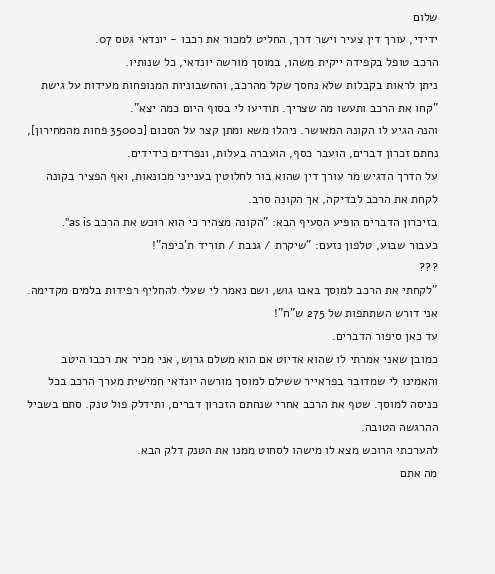שלום
ידידי, עורך דין צעיר וישר דרך, החליט למכור את רכבו - יונדאי גטס 07.
הרכב טופל בקפידה ייקית משהו, במוסך מורשה יונדאי, כל שנותיו.
ניתן לראות בקבלות שלא נחסך שקל מהרכב, והחשבוניות המנופחות מעידות על גישת "קחו את הרכב ותעשו מה שצריך. תודיעו לי בסוף היום כמה יצא".
והנה הגיע לו הקונה המאושר. ניהלו משא ומתן קצר על הסכום [כ3500 פחות מהמחירון], נחתם זכרון דברים, הועבר כסף, הועברה בעלות, ונפרדים כידידים.
על הדרך הדגיש מר עורך דין שהוא בור לחלוטין בענייני מכונאות, ואף הפציר בקונה לקחת את הרכב לבדיקה, אך הקונה סרב.
בזיכרון הדברים הופיע הסעיף הבא: "הקונה מצהיר כי הוא רוכש את הרכב as is".
כעבור שבוע, טלפון נזעם: "שיקרת / גנבת / תוריד ת'כיפה"!
???
"לקחתי את הרכב למוסך באבו גוש, ושם נאמר לי שעלי להחליף רפידות בלמים מקדימה. אני דורש השתתפות של 275 ש"ח"!
עד כאן סיפור הדברים.
כמובן שאני אמרתי לו שהוא אדיוט אם הוא משלם גרוש, אני מכיר את רכבו היטב והאמינו לי שמדובר בפראייר ששילם למוסך מורשה יונדאי חמישית מערך הרכב בכל כניסה למוסך. שטף את הרכב אחרי שנחתם הזכרון דברים, ותידלק פול טנק. סתם בשביל ההרגשה הטובה.
להערכתי הרוכש מצא לו מישהו לסחוט ממנו את הטנק דלק הבא.
מה אתם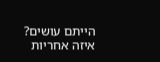הייתם עושים?
איזה אחריות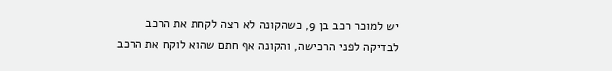יש למוכר רכב בן 9, כשהקונה לא רצה לקחת את הרכב לבדיקה לפני הרכישה, והקונה אף חתם שהוא לוקח את הרכב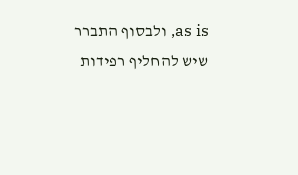as is, ולבסוף התברר שיש להחליף רפידות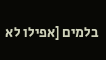בלמים [אפילו לא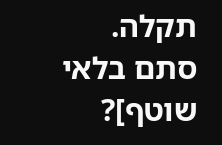תקלה. סתם בלאי שוטף]?